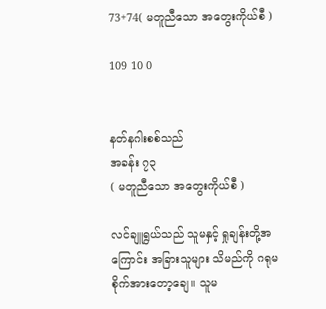73+74( မတူညီသော အတွေးကိုယ်စီ )

109 10 0


နတ်နဂါးစစ်သည်
အခန်း ၇၃
( မတူညီသော အတွေးကိုယ်စီ )

လင်ချူရွယ်သည် သူမနှင့် ရှုချန်းတို့အကြောင်း အခြားသူများ သိမည်ကို ဂရုမစိုက်အားတော့ချေ။ သူမ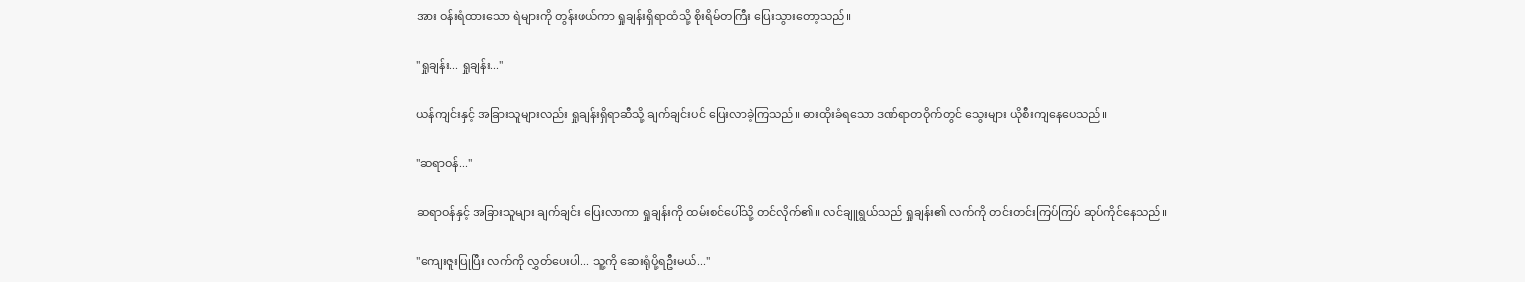အား ဝန်းရံထားသော ရဲများကို တွန်းဖယ်ကာ ရှုချန်းရှိရာထံသို့ စိုးရိမ်တကြီး ပြေးသွားတော့သည်။

"ရှုချန်း... ရှုချန်း..."

ယန်ကျင်းနှင့် အခြားသူများလည်း ရှုချန်းရှိရာဆီသို့ ချက်ချင်းပင် ပြေးလာခဲ့ကြသည်။ ဓားထိုးခံရသော ဒဏ်ရာတဝိုက်တွင် သွေးများ ယိုစီးကျနေပေသည်။

"ဆရာဝန်..."

ဆရာဝန်နှင့် အခြားသူများ ချက်ချင်း ပြေးလာကာ ရှုချန်းကို ထမ်းစင်ပေါ်သို့ တင်လိုက်၏။ လင်ချူရွယ်သည် ရှုချန်း၏ လက်ကို တင်းတင်းကြပ်ကြပ် ဆုပ်ကိုင်နေသည်။

"ကျေးဇူးပြုပြီး လက်ကို လွှတ်ပေးပါ... သူ့ကို ဆေးရုံပို့ရဦးမယ်..."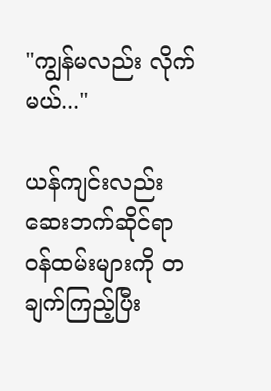"ကျွန်မလည်း လိုက်မယ်..."

ယန်ကျင်းလည်း ဆေးဘက်ဆိုင်ရာ ဝန်ထမ်းများကို တချက်ကြည့်ပြီး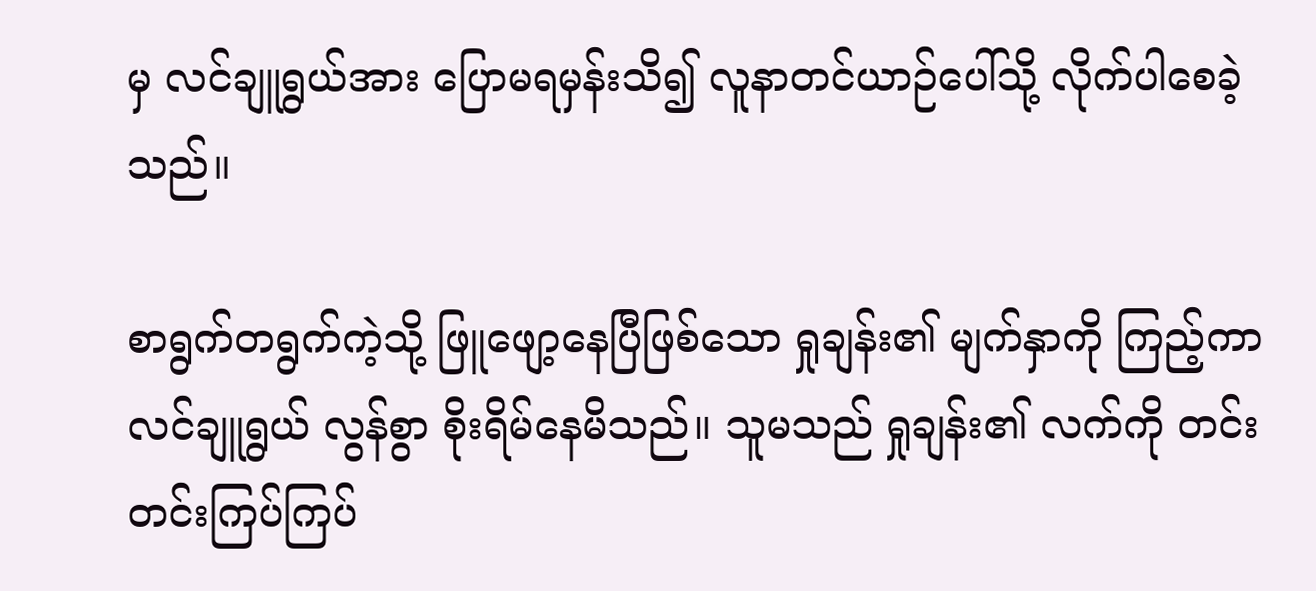မှ လင်ချူရွယ်အား ပြောမရမှန်းသိ၍ လူနာတင်ယာဉ်ပေါ်သို့ လိုက်ပါစေခဲ့သည်။

စာရွက်တရွက်ကဲ့သို့ ဖြူဖျော့နေပြီဖြစ်သော ရှုချန်း၏ မျက်နှာကို ကြည့်ကာ လင်ချူရွယ် လွန်စွာ စိုးရိမ်နေမိသည်။ သူမသည် ရှုချန်း၏ လက်ကို တင်းတင်းကြပ်ကြပ်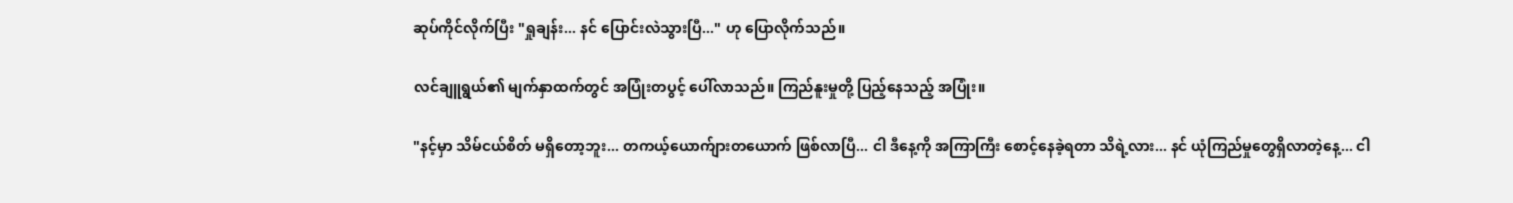ဆုပ်ကိုင်လိုက်ပြီး "ရှုချန်း... နင် ပြောင်းလဲသွားပြီ..." ဟု ပြောလိုက်သည်။

လင်ချူရွယ်၏ မျက်နှာထက်တွင် အပြုံးတပွင့် ပေါ်လာသည်။ ကြည်နူးမှုတို့ ပြည့်နေသည့် အပြုံး။

"နင့်မှာ သိမ်ငယ်စိတ် မရှိတော့ဘူး... တကယ့်ယောက်ျားတယောက် ဖြစ်လာပြီ... ငါ ဒီနေ့ကို အကြာကြီး စောင့်နေခဲ့ရတာ သိရဲ့လား... နင် ယုံကြည်မှုတွေရှိလာတဲ့နေ့... ငါ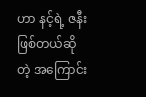ဟာ နင့်ရဲ့ ဇနီးဖြစ်တယ်ဆိုတဲ့ အကြောင်း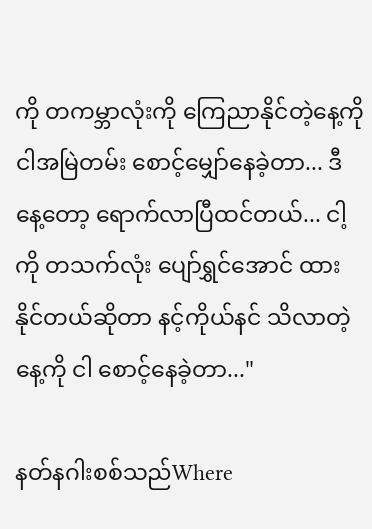ကို တကမ္ဘာလုံးကို ကြေညာနိုင်တဲ့နေ့ကို ငါအမြဲတမ်း စောင့်မျှော်နေခဲ့တာ... ဒီနေ့တော့ ရောက်လာပြီထင်တယ်... ငါ့ကို တသက်လုံး ပျော်ရွှင်အောင် ထားနိုင်တယ်ဆိုတာ နင့်ကိုယ်နင် သိလာတဲ့နေ့ကို ငါ စောင့်နေခဲ့တာ..."

နတ်နဂါးစစ်သည်Where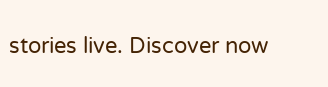stories live. Discover now